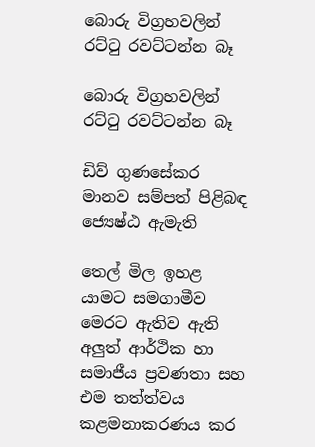බොරු විග්‍රහවලින් රට්ටු රවට්ටන්න බෑ

බොරු විග්‍රහවලින් රට්ටු රවට්ටන්න බෑ

ඩිව් ගුණසේකර
මානව සම්පත් පිළිබඳ ජ්‍යෙෂ්ඨ ඇමැති

තෙල් මිල ඉහළ යාමට සමගාමීව මෙරට ඇතිව ඇති අලුත් ආර්ථික හා සමාජීය ප්‍රවණතා සහ එම තත්ත්වය කළමනාකරණය කර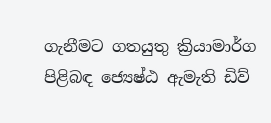ගැනීමට ගතයුතු ක්‍රියාමාර්ග පිළිබඳ ජ්‍යෙෂ්ඨ ඇමැති ඩිව්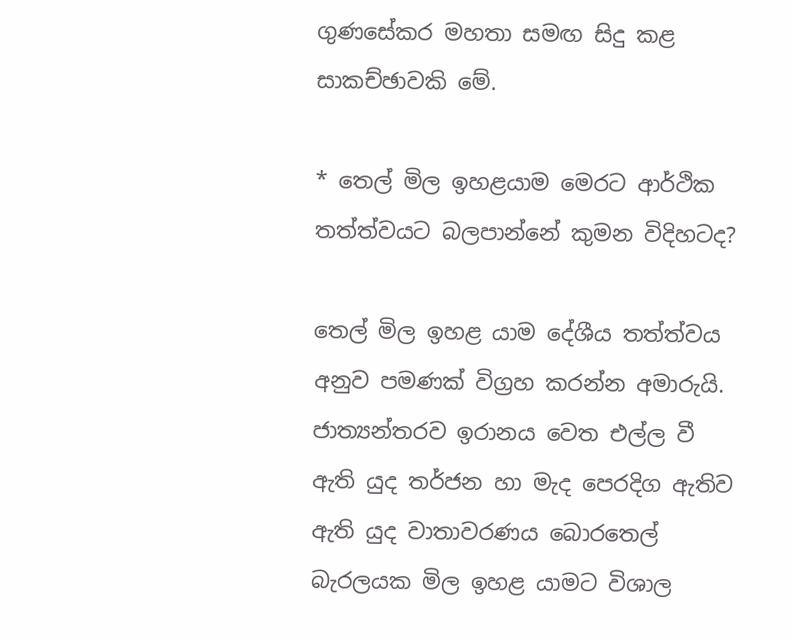ගුණසේකර මහතා සමඟ සිදු කළ සාකච්ඡාවකි මේ.

* තෙල් මිල ඉහළයාම මෙරට ආර්ථික තත්ත්වයට බලපාන්නේ කුමන විදිහටද?

තෙල් මිල ඉහළ යාම දේශීය තත්ත්වය අනුව පමණක් විග්‍රහ කරන්න අමාරුයි. ජාත්‍යන්තරව ඉරානය වෙත එල්ල වී ඇති යුද තර්ජන හා මැද පෙරදිග ඇතිව ඇති යුද වාතාවරණය බොරතෙල් බැරලයක මිල ඉහළ යාමට විශාල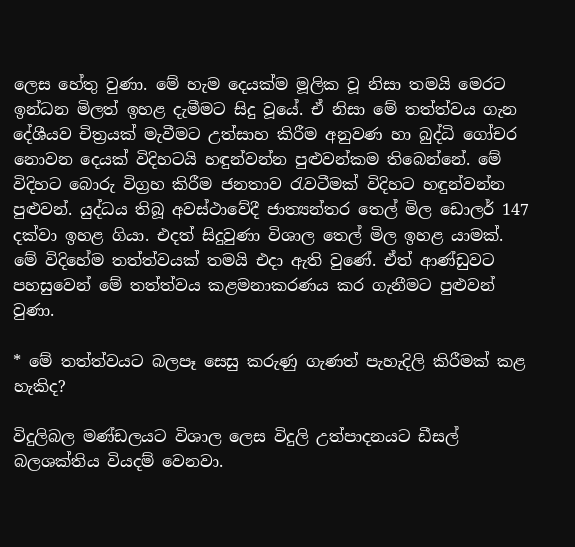ලෙස හේතු වුණා. මේ හැම දෙයක්ම මූලික වූ නිසා තමයි මෙරට ඉන්ධන මිලත් ඉහළ දැමීමට සිදු වූයේ. ඒ නිසා මේ තත්ත්වය ගැන දේශීයව චිත්‍රයක් මැවීමට උත්සාහ කිරීම අනුවණ හා බුද්ධි ගෝචර නොවන දෙයක් විදිහටයි හඳුන්වන්න පුළුවන්කම තිබෙන්නේ. මේ විදිහට බොරු විග්‍රහ කිරීම ජනතාව රැවටීමක් විදිහට හඳුන්වන්න පුළුවන්. යුද්ධය තිබූ අවස්ථාවේදී ජාත්‍යන්තර තෙල් මිල ඩොලර් 147 දක්වා ඉහළ ගියා. එදත් සිදුවුණා විශාල තෙල් මිල ඉහළ යාමක්. මේ විදිහේම තත්ත්වයක් තමයි එදා ඇති වුණේ. ඒත් ආණ්ඩුවට පහසුවෙන් මේ තත්ත්වය කළමනාකරණය කර ගැනීමට පුළුවන් වුණා.

* මේ තත්ත්වයට බලපෑ සෙසු කරුණු ගැණත් පැහැදිලි කිරීමක් කළ හැකිද?

විදුලිබල මණ්ඩලයට විශාල ලෙස විදුලි උත්පාදනයට ඩීසල් බලශක්තිය වියදම් වෙනවා.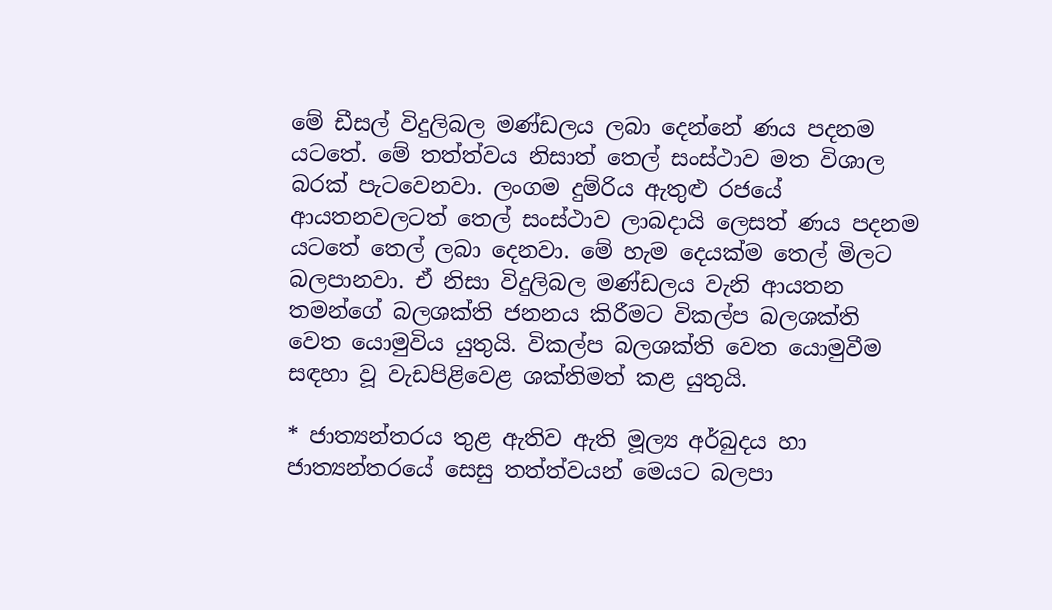මේ ඩීසල් විදුලිබල මණ්ඩලය ලබා දෙන්නේ ණය පදනම යටතේ. මේ තත්ත්වය නිසාත් තෙල් සංස්ථාව මත විශාල බරක් පැටවෙනවා. ලංගම දුම්රිය ඇතුළු රජයේ ආයතනවලටත් තෙල් සංස්ථාව ලාබදායි ලෙසත් ණය පදනම යටතේ තෙල් ලබා දෙනවා. මේ හැම දෙයක්ම තෙල් මිලට බලපානවා. ඒ නිසා විදුලිබල මණ්ඩලය වැනි ආයතන තමන්ගේ බලශක්ති ජනනය කිරීමට විකල්ප බලශක්ති වෙත යොමුවිය යුතුයි. විකල්ප බලශක්ති වෙත යොමුවීම සඳහා වූ වැඩපිළිවෙළ ශක්තිමත් කළ යුතුයි.

* ජාත්‍යන්තරය තුළ ඇතිව ඇති මූල්‍ය අර්බුදය හා ජාත්‍යන්තරයේ සෙසු තත්ත්වයන් මෙයට බලපා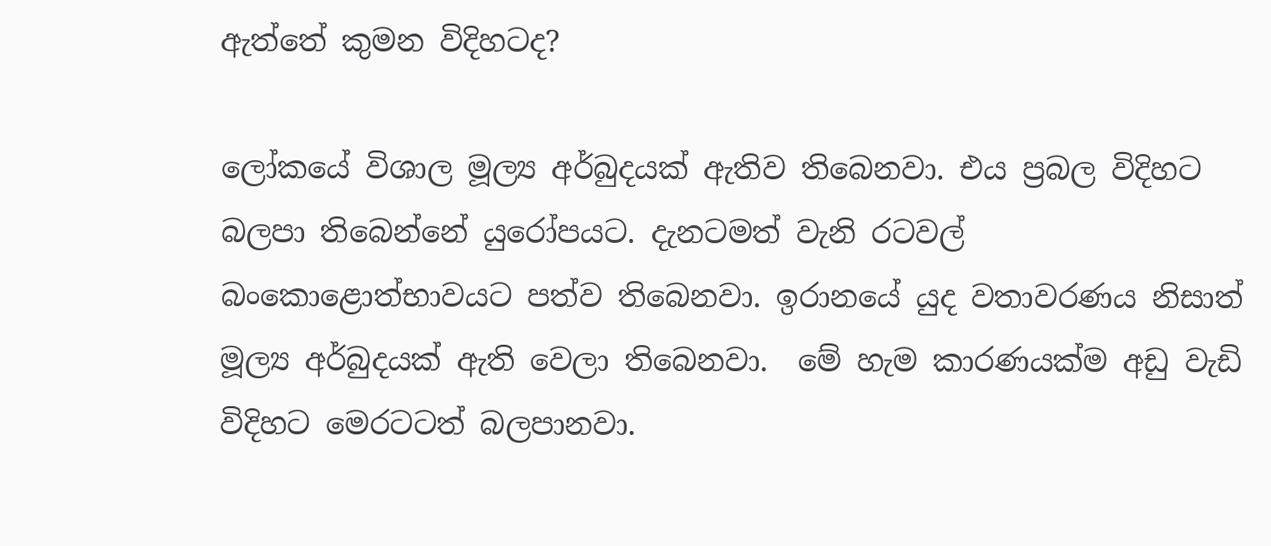ඇත්තේ කුමන විදිහටද?

ලෝකයේ විශාල මූල්‍ය අර්බුදයක් ඇතිව තිබෙනවා. එය ප්‍රබල විදිහට බලපා තිබෙන්නේ යුරෝපයට. දැනටමත් වැනි රටවල් බංකොළොත්භාවයට පත්ව තිබෙනවා. ඉරානයේ යුද වතාවරණය නිසාත් මූල්‍ය අර්බුදයක් ඇති වෙලා තිබෙනවා.  මේ හැම කාරණයක්ම අඩු වැඩි විදිහට මෙරටටත් බලපානවා.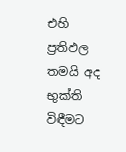එහි ප්‍රතිඵල තමයි අද භුක්ති විඳීමට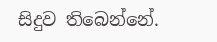සිදුව තිබෙන්නේ.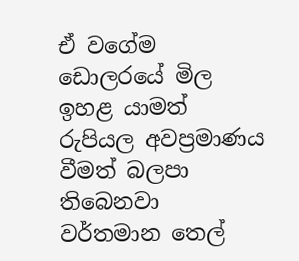ඒ වගේම ඩොලරයේ මිල ඉහළ යාමත් රුපියල අවප්‍රමාණය වීමත් බලපා තිබෙනවා වර්තමාන තෙල්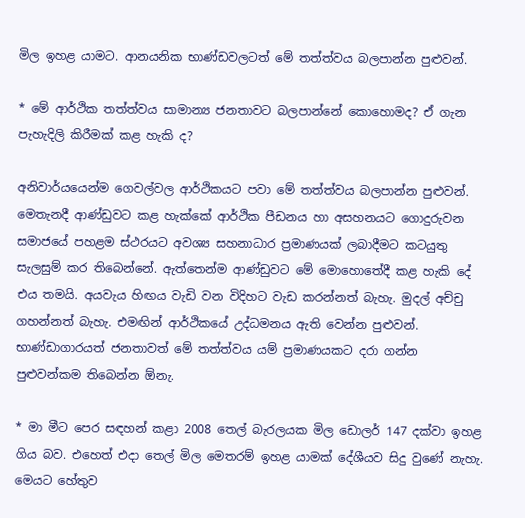මිල ඉහළ යාමට. ආනයනික භාණ්ඩවලටත් මේ තත්ත්වය බලපාන්න පුළුවන්.

* මේ ආර්ථික තත්ත්වය සාමාන්‍ය ජනතාවට බලපාන්නේ කොහොමද? ඒ ගැන පැහැදිලි කිරීමක් කළ හැකි ද?

අනිවාර්යයෙන්ම ගෙවල්වල ආර්ථිකයට පවා මේ තත්ත්වය බලපාන්න පුළුවන්. මෙතැනදී ආණ්ඩුවට කළ හැක්කේ ආර්ථික පීඩනය හා අසහනයට ගොදුරුවන සමාජයේ පහළම ස්ථරයට අවශ්‍ය සහනාධාර ප්‍රමාණයක් ලබාදීමට කටයුතු සැලසුම් කර තිබෙන්නේ. ඇත්තෙන්ම ආණ්ඩුවට මේ මොහොතේදී කළ හැකි දේ එය තමයි. අයවැය හිඟය වැඩි වන විදිහට වැඩ කරන්නත් බැහැ. මුදල් අච්චු ගහන්නත් බැහැ. එමඟින් ආර්ථිකයේ උද්ධමනය ඇති වෙන්න පුළුවන්. භාණ්ඩාගාරයත් ජනතාවත් මේ තත්ත්වය යම් ප්‍රමාණයකට දරා ගන්න පුළුවන්කම තිබෙන්න ඕනැ.

* මා මීට පෙර සඳහන් කළා 2008 තෙල් බැරලයක මිල ඩොලර් 147 දක්වා ඉහළ ගිය බව. එහෙත් එදා තෙල් මිල මෙතරම් ඉහළ යාමක් දේශීයව සිදු වුණේ නැහැ. මෙයට හේතුව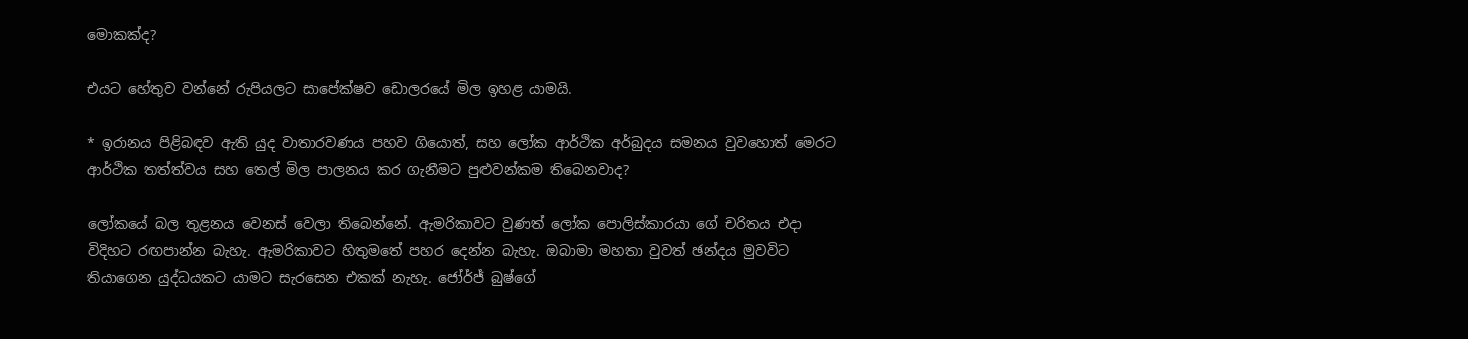මොකක්ද?

එයට හේතුව වන්නේ රුපියලට සාපේක්ෂව ඩොලරයේ මිල ඉහළ යාමයි.

* ඉරානය පිළිබඳව ඇති යුද වාතාරවණය පහව ගියොත්, සහ ලෝක ආර්ථික අර්බුදය සමනය වුවහොත් මෙරට ආර්ථික තත්ත්වය සහ තෙල් මිල පාලනය කර ගැනීමට පුළුවන්කම තිබෙනවාද?

ලෝකයේ බල තුළනය වෙනස් වෙලා තිබෙන්නේ. ඇමරිකාවට වුණත් ලෝක පොලිස්කාරයා ගේ චරිතය එදා විදිහට රඟපාන්න බැහැ. ඇමරිකාවට හිතුමතේ පහර දෙන්න බැහැ. ඔබාමා මහතා වුවත් ඡන්දය මුවවිට තියාගෙන යුද්ධයකට යාමට සැරසෙන එකක් නැහැ. ජෝර්ජ් බුෂ්ගේ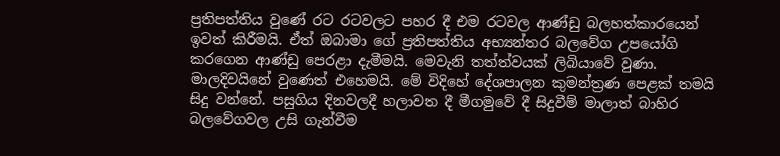ප්‍රතිපත්තිය වුණේ රට රටවලට පහර දී එම රටවල ආණ්ඩු බලහත්කාරයෙන් ඉවත් කිරීමයි. ඒත් ඔබාමා ගේ ප්‍රතිපත්තිය අභ්‍යන්තර බලවේග උපයෝගි කරගෙන ආණ්ඩු පෙරළා දැමීමයි. මෙවැනි තත්ත්වයක් ලිබියාවේ වුණා. මාලදිවයිනේ වුණෙත් එහෙමයි. මේ විදිහේ දේශපාලන කුමන්ත්‍රණ පෙළක් තමයි සිදු වන්නේ. පසුගිය දිනවලදී හලාවත දී මීගමුවේ දී සිදුවීම් මාලාත් බාහිර බලවේගවල උසි ගැන්වීම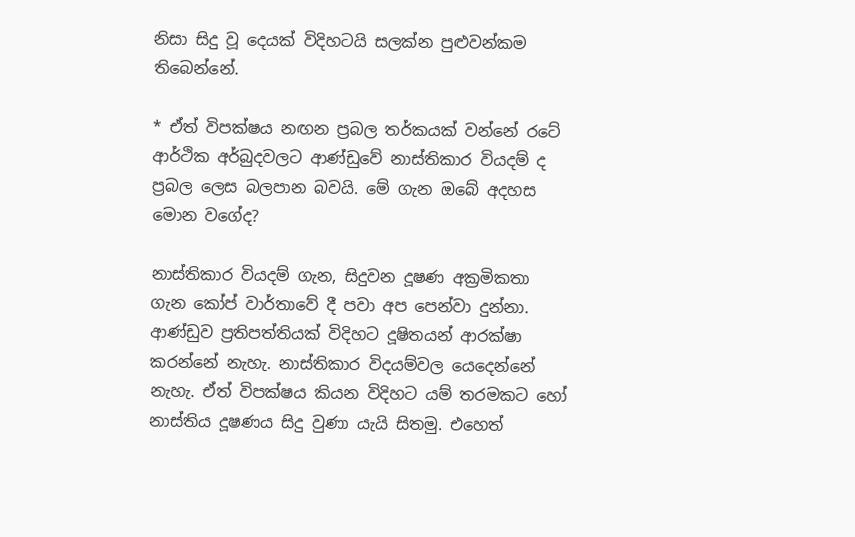නිසා සිදු වූ දෙයක් විදිහටයි සලක්න පුළුවන්කම තිබෙන්නේ.

* ඒත් විපක්ෂය නඟන ප්‍රබල තර්කයක් වන්නේ රටේ ආර්ථික අර්බුදවලට ආණ්ඩුවේ නාස්තිකාර වියදම් ද ප්‍රබල ලෙස බලපාන බවයි. මේ ගැන ඔබේ අදහස මොන වගේද?

නාස්තිකාර වියදම් ගැන, සිදුවන දූෂණ අක්‍රමිකතා ගැන කෝප් වාර්තාවේ දී පවා අප පෙන්වා දුන්නා. ආණ්ඩුව ප්‍රතිපත්තියක් විදිහට දූෂිතයන් ආරක්ෂා කරන්නේ නැහැ. නාස්තිකාර විදයම්වල යෙදෙන්නේ නැහැ. ඒත් විපක්ෂය කියන විදිහට යම් තරමකට හෝ නාස්තිය දූෂණය සිදු වුණා යැයි සිතමු. එහෙත්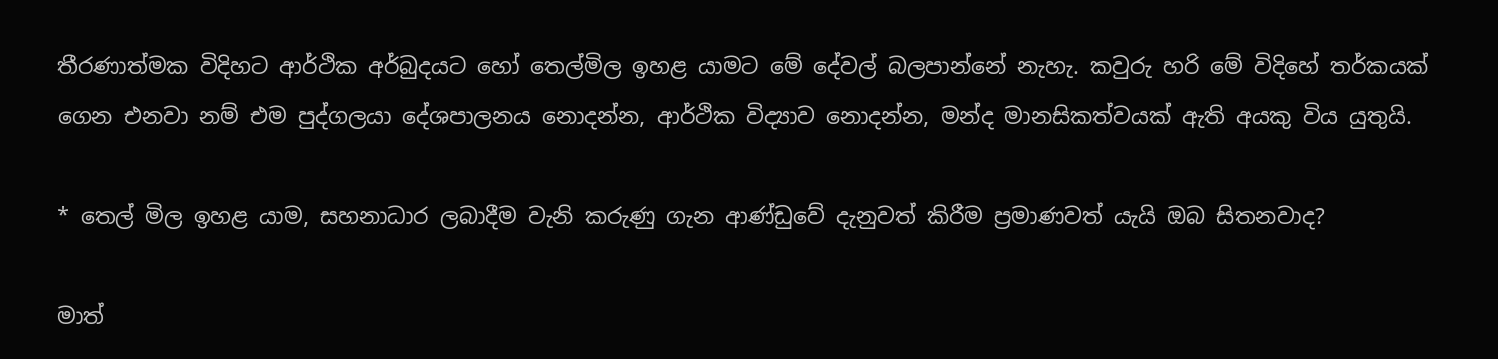තීරණාත්මක විදිහට ආර්ථික අර්බුදයට හෝ තෙල්මිල ඉහළ යාමට මේ දේවල් බලපාන්නේ නැහැ. කවුරු හරි මේ විදිහේ තර්කයක් ගෙන එනවා නම් එම පුද්ගලයා දේශපාලනය නොදන්න, ආර්ථික විද්‍යාව නොදන්න, මන්ද මානසිකත්වයක් ඇති අයකු විය යුතුයි.

* තෙල් මිල ඉහළ යාම, සහනාධාර ලබාදීම වැනි කරුණු ගැන ආණ්ඩුවේ දැනුවත් කිරීම ප්‍රමාණවත් යැයි ඔබ සිතනවාද?

මාත්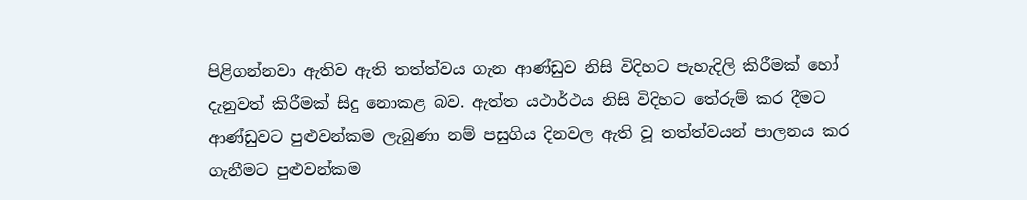පිළිගන්නවා ඇතිව ඇති තත්ත්වය ගැන ආණ්ඩුව නිසි විදිහට පැහැදිලි කිරීමක් හෝ දැනුවත් කිරීමක් සිදු නොකළ බව. ඇත්ත යථාර්ථය නිසි විදිහට තේරුම් කර දීමට ආණ්ඩුවට පුළුවන්කම ලැබුණා නම් පසුගිය දිනවල ඇති වූ තත්ත්වයන් පාලනය කර ගැනීමට පුළුවන්කම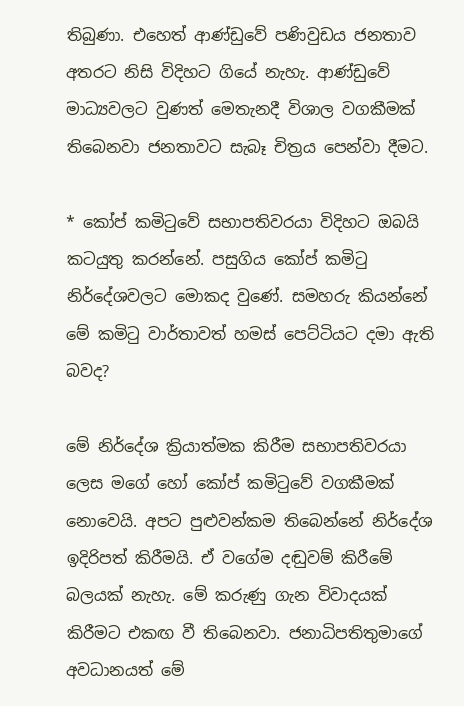තිබුණා. එහෙත් ආණ්ඩුවේ පණිවුඩය ජනතාව අතරට නිසි විදිහට ගියේ නැහැ. ආණ්ඩුවේ මාධ්‍යවලට වුණත් මෙතැනදී විශාල වගකීමක් තිබෙනවා ජනතාවට සැබෑ චිත්‍රය පෙන්වා දීමට.

* කෝප් කමිටුවේ සභාපතිවරයා විදිහට ඔබයි කටයුතු කරන්නේ. පසුගිය කෝප් කමිටු නිර්දේශවලට මොකද වුණේ. සමහරු කියන්නේ මේ කමිටු වාර්තාවත් හමස් පෙට්ටියට දමා ඇති බවද?

මේ නිර්දේශ ක්‍රියාත්මක කිරීම සභාපතිවරයා ලෙස මගේ හෝ කෝප් කමිටුවේ වගකීමක් නොවෙයි. අපට පුළුවන්කම තිබෙන්නේ නිර්දේශ ඉදිරිපත් කිරීමයි. ඒ වගේම දඬුවම් කිරීමේ බලයක් නැහැ. මේ කරුණු ගැන විවාදයක් කිරීමට එකඟ වී තිබෙනවා. ජනාධිපතිතුමාගේ අවධානයත් මේ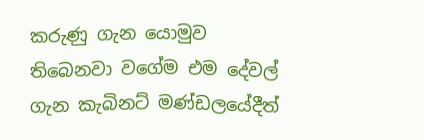කරුණු ගැන යොමුව තිබෙනවා වගේම එම දේවල් ගැන කැබිනට් මණ්ඩලයේදීත්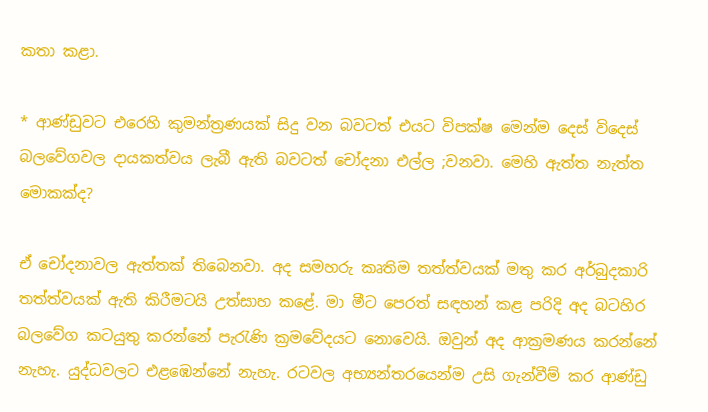කතා කළා.

* ආණ්ඩුවට එරෙහි කුමන්ත්‍රණයක් සිදු වන බවටත් එයට විපක්ෂ මෙන්ම දෙස් විදෙස් බලවේගවල දායකත්වය ලැබී ඇති බවටත් චෝදනා එල්ල ;වනවා. මෙහි ඇත්ත නැත්ත මොකක්ද?

ඒ චෝදනාවල ඇත්තක් තිබෙනවා. අද සමහරු කෘතිම තත්ත්වයක් මතු කර අර්බුදකාරි තත්ත්වයක් ඇති කිරීමටයි උත්සාහ කළේ. මා මීට පෙරත් සඳහන් කළ පරිදි අද බටහිර බලවේග කටයුතු කරන්නේ පැරැණි ක්‍රමවේදයට නොවෙයි. ඔවුන් අද ආක්‍රමණය කරන්නේ නැහැ. යුද්ධවලට එළඹෙන්නේ නැහැ. රටවල අභ්‍යන්තරයෙන්ම උසි ගැන්වීම් කර ආණ්ඩු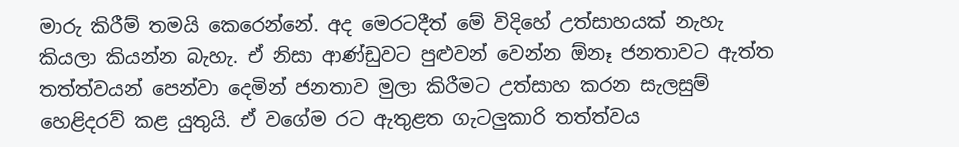මාරු කිරීම් තමයි කෙරෙන්නේ. අද මෙරටදීත් මේ විදිහේ උත්සාහයක් නැහැ කියලා කියන්න බැහැ. ඒ නිසා ආණ්ඩුවට පුළුවන් වෙන්න ඕනෑ ජනතාවට ඇත්ත තත්ත්වයන් පෙන්වා දෙමින් ජනතාව මුලා කිරීමට උත්සාහ කරන සැලසුම් හෙළිදරව් කළ යුතුයි. ඒ වගේම රට ඇතුළත ගැටලුකාරි තත්ත්වය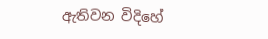ඇතිවන විදිහේ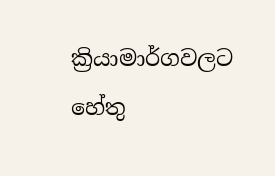ක්‍රියාමාර්ගවලට හේතු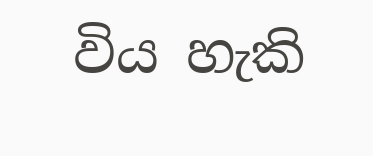විය හැකි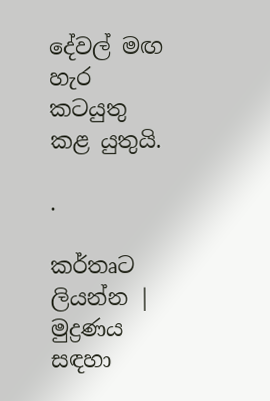දේවල් මඟ හැර කටයුතු කළ යුතුයි.

.

කර්තෘට ලියන්න | මුද්‍රණය සඳහා